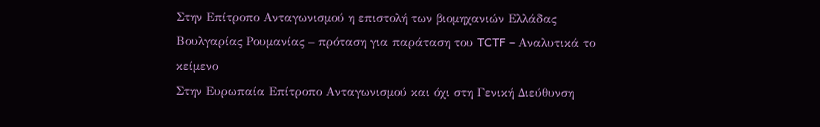Στην Επίτροπο Ανταγωνισμού η επιστολή των βιομηχανιών Ελλάδας Βουλγαρίας Ρουμανίας – πρόταση για παράταση του TCTF – Αναλυτικά το κείμενο
Στην Ευρωπαία Επίτροπο Ανταγωνισμού και όχι στη Γενική Διεύθυνση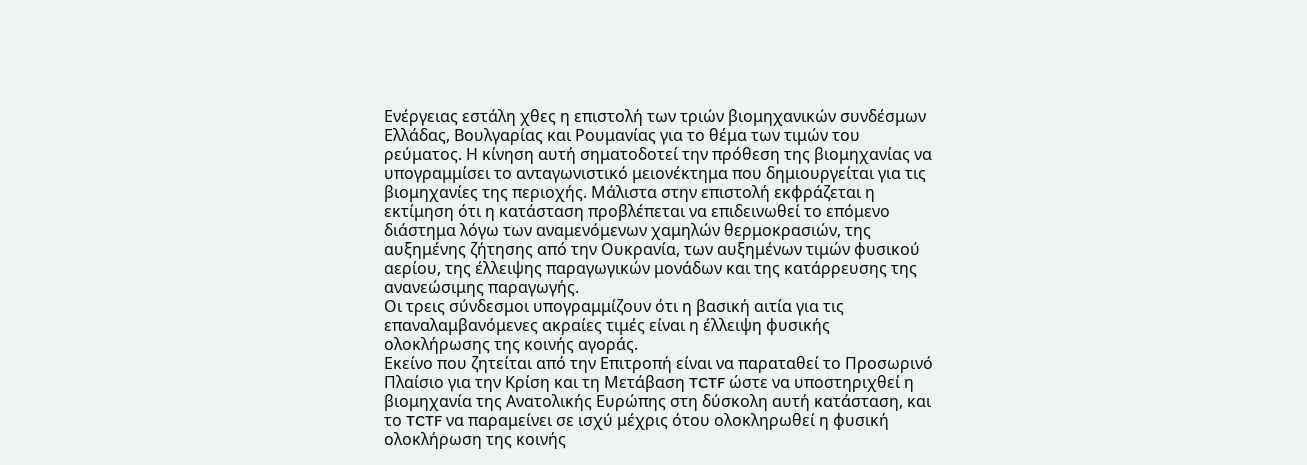Ενέργειας εστάλη χθες η επιστολή των τριών βιομηχανικών συνδέσμων Ελλάδας, Βουλγαρίας και Ρουμανίας για το θέμα των τιμών του ρεύματος. Η κίνηση αυτή σηματοδοτεί την πρόθεση της βιομηχανίας να υπογραμμίσει το ανταγωνιστικό μειονέκτημα που δημιουργείται για τις βιομηχανίες της περιοχής. Μάλιστα στην επιστολή εκφράζεται η εκτίμηση ότι η κατάσταση προβλέπεται να επιδεινωθεί το επόμενο διάστημα λόγω των αναμενόμενων χαμηλών θερμοκρασιών, της αυξημένης ζήτησης από την Ουκρανία, των αυξημένων τιμών φυσικού αερίου, της έλλειψης παραγωγικών μονάδων και της κατάρρευσης της ανανεώσιμης παραγωγής.
Οι τρεις σύνδεσμοι υπογραμμίζουν ότι η βασική αιτία για τις επαναλαμβανόμενες ακραίες τιμές είναι η έλλειψη φυσικής ολοκλήρωσης της κοινής αγοράς.
Εκείνο που ζητείται από την Επιτροπή είναι να παραταθεί το Προσωρινό Πλαίσιο για την Κρίση και τη Μετάβαση TCTF ώστε να υποστηριχθεί η βιομηχανία της Ανατολικής Ευρώπης στη δύσκολη αυτή κατάσταση, και το TCTF να παραμείνει σε ισχύ μέχρις ότου ολοκληρωθεί η φυσική ολοκλήρωση της κοινής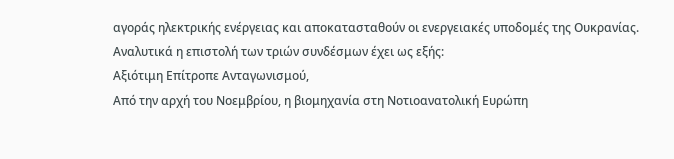αγοράς ηλεκτρικής ενέργειας και αποκατασταθούν οι ενεργειακές υποδομές της Ουκρανίας.
Αναλυτικά η επιστολή των τριών συνδέσμων έχει ως εξής:
Αξιότιμη Επίτροπε Ανταγωνισμού,
Από την αρχή του Νοεμβρίου, η βιομηχανία στη Νοτιοανατολική Ευρώπη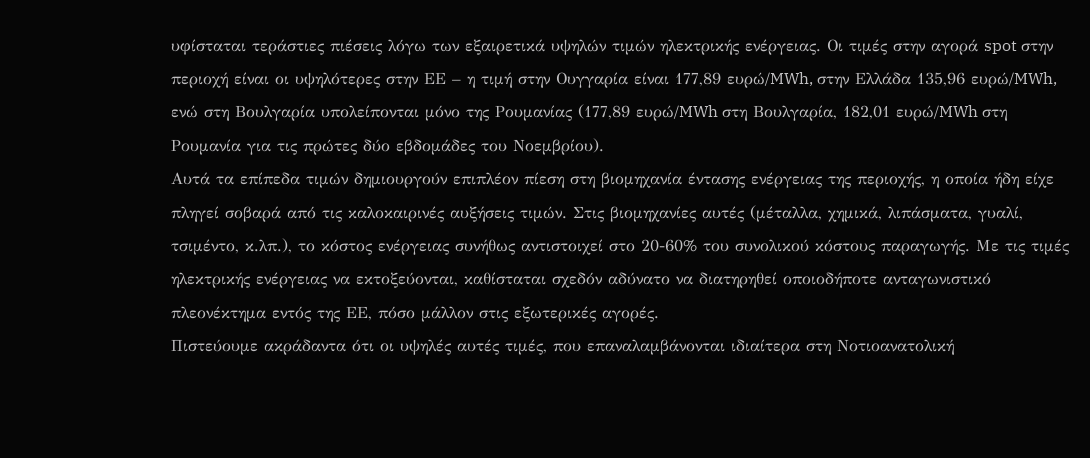υφίσταται τεράστιες πιέσεις λόγω των εξαιρετικά υψηλών τιμών ηλεκτρικής ενέργειας. Οι τιμές στην αγορά spot στην περιοχή είναι οι υψηλότερες στην ΕΕ – η τιμή στην Ουγγαρία είναι 177,89 ευρώ/MWh, στην Ελλάδα 135,96 ευρώ/MWh, ενώ στη Βουλγαρία υπολείπονται μόνο της Ρουμανίας (177,89 ευρώ/MWh στη Βουλγαρία, 182,01 ευρώ/MWh στη Ρουμανία για τις πρώτες δύο εβδομάδες του Νοεμβρίου).
Αυτά τα επίπεδα τιμών δημιουργούν επιπλέον πίεση στη βιομηχανία έντασης ενέργειας της περιοχής, η οποία ήδη είχε πληγεί σοβαρά από τις καλοκαιρινές αυξήσεις τιμών. Στις βιομηχανίες αυτές (μέταλλα, χημικά, λιπάσματα, γυαλί, τσιμέντο, κ.λπ.), το κόστος ενέργειας συνήθως αντιστοιχεί στο 20-60% του συνολικού κόστους παραγωγής. Με τις τιμές ηλεκτρικής ενέργειας να εκτοξεύονται, καθίσταται σχεδόν αδύνατο να διατηρηθεί οποιοδήποτε ανταγωνιστικό πλεονέκτημα εντός της ΕΕ, πόσο μάλλον στις εξωτερικές αγορές.
Πιστεύουμε ακράδαντα ότι οι υψηλές αυτές τιμές, που επαναλαμβάνονται ιδιαίτερα στη Νοτιοανατολική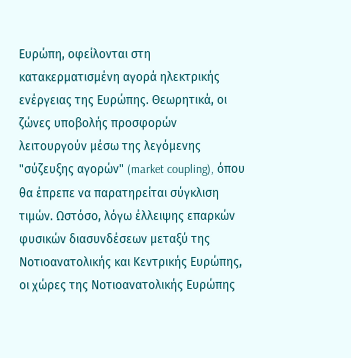Ευρώπη, οφείλονται στη κατακερματισμένη αγορά ηλεκτρικής ενέργειας της Ευρώπης. Θεωρητικά, οι ζώνες υποβολής προσφορών λειτουργούν μέσω της λεγόμενης "σύζευξης αγορών" (market coupling), όπου θα έπρεπε να παρατηρείται σύγκλιση τιμών. Ωστόσο, λόγω έλλειψης επαρκών φυσικών διασυνδέσεων μεταξύ της Νοτιοανατολικής και Κεντρικής Ευρώπης, οι χώρες της Νοτιοανατολικής Ευρώπης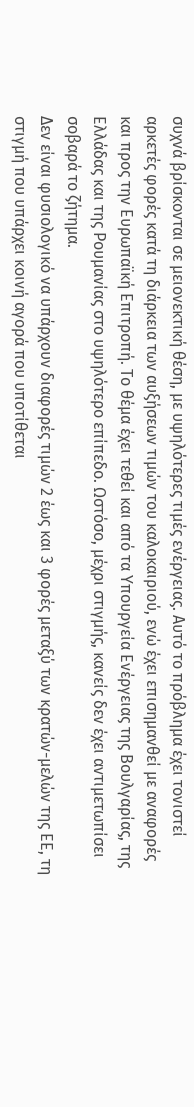συχνά βρίσκονται σε μειονεκτική θέση, με υψηλότερες τιμές ενέργειας. Αυτό το πρόβλημα έχει τονιστεί αρκετές φορές κατά τη διάρκεια των αυξήσεων τιμών του καλοκαιριού, ενώ έχει επισημανθεί με αναφορές και προς την Ευρωπαϊκή Επιτροπή. Το θέμα έχει τεθεί και από τα Υπουργεία Ενέργειας της Βουλγαρίας, της Ελλάδας και της Ρουμανίας στο υψηλότερο επίπεδο. Ωστόσο, μέχρι στιγμής, κανείς δεν έχει αντιμετωπίσει σοβαρά το ζήτημα.
Δεν είναι φυσιολογικό να υπάρχουν διαφορές τιμών 2 έως και 3 φορές μεταξύ των κρατών-μελών της ΕΕ, τη στιγμή που υπάρχει κοινή αγορά που υποτίθεται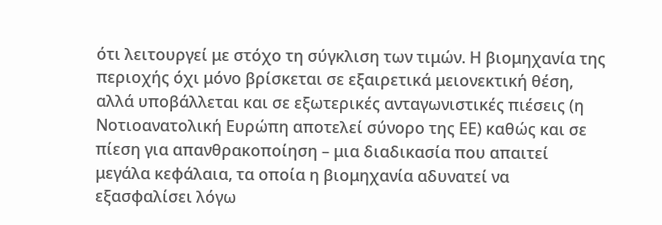ότι λειτουργεί με στόχο τη σύγκλιση των τιμών. Η βιομηχανία της περιοχής όχι μόνο βρίσκεται σε εξαιρετικά μειονεκτική θέση, αλλά υποβάλλεται και σε εξωτερικές ανταγωνιστικές πιέσεις (η Νοτιοανατολική Ευρώπη αποτελεί σύνορο της ΕΕ) καθώς και σε πίεση για απανθρακοποίηση – μια διαδικασία που απαιτεί μεγάλα κεφάλαια, τα οποία η βιομηχανία αδυνατεί να εξασφαλίσει λόγω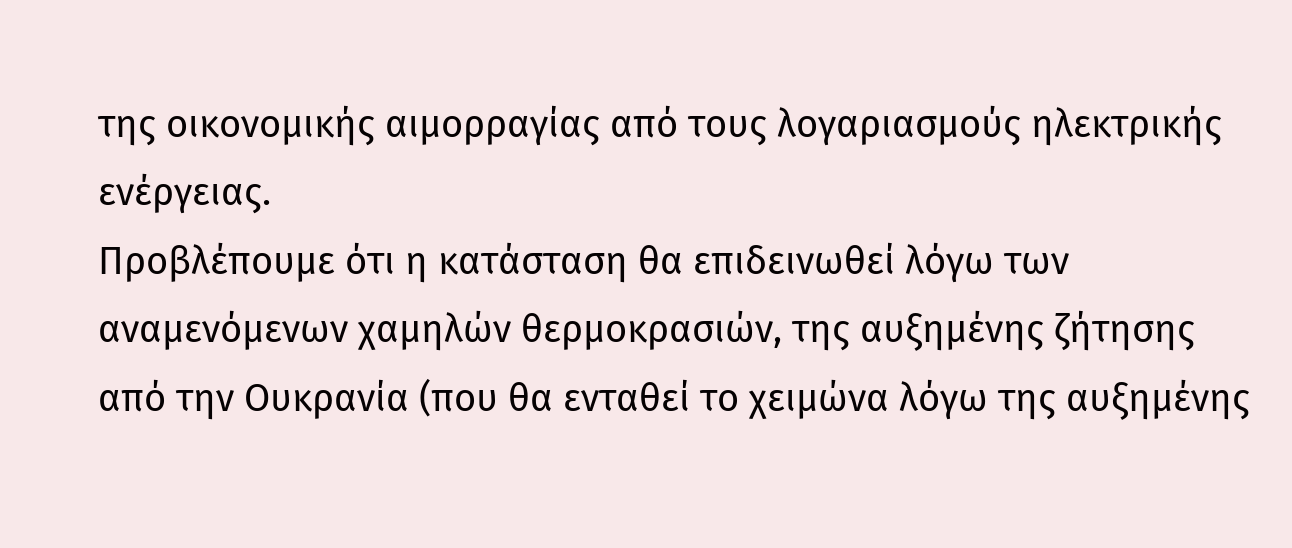της οικονομικής αιμορραγίας από τους λογαριασμούς ηλεκτρικής ενέργειας.
Προβλέπουμε ότι η κατάσταση θα επιδεινωθεί λόγω των αναμενόμενων χαμηλών θερμοκρασιών, της αυξημένης ζήτησης από την Ουκρανία (που θα ενταθεί το χειμώνα λόγω της αυξημένης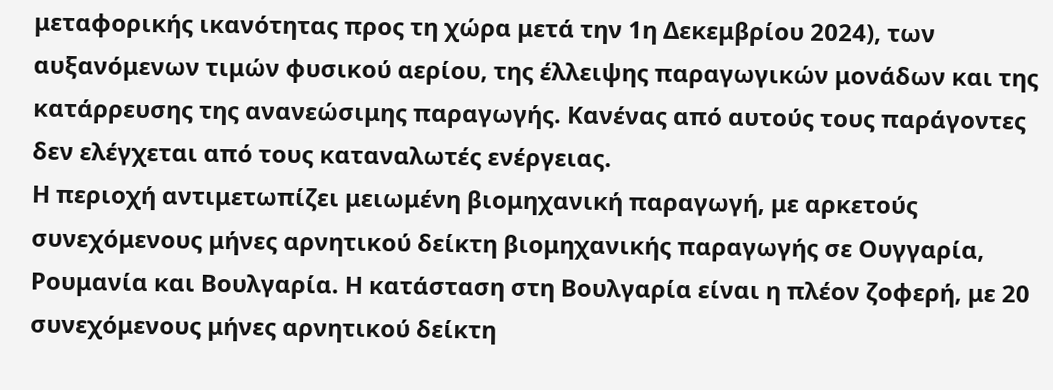μεταφορικής ικανότητας προς τη χώρα μετά την 1η Δεκεμβρίου 2024), των αυξανόμενων τιμών φυσικού αερίου, της έλλειψης παραγωγικών μονάδων και της κατάρρευσης της ανανεώσιμης παραγωγής. Κανένας από αυτούς τους παράγοντες δεν ελέγχεται από τους καταναλωτές ενέργειας.
Η περιοχή αντιμετωπίζει μειωμένη βιομηχανική παραγωγή, με αρκετούς συνεχόμενους μήνες αρνητικού δείκτη βιομηχανικής παραγωγής σε Ουγγαρία, Ρουμανία και Βουλγαρία. Η κατάσταση στη Βουλγαρία είναι η πλέον ζοφερή, με 20 συνεχόμενους μήνες αρνητικού δείκτη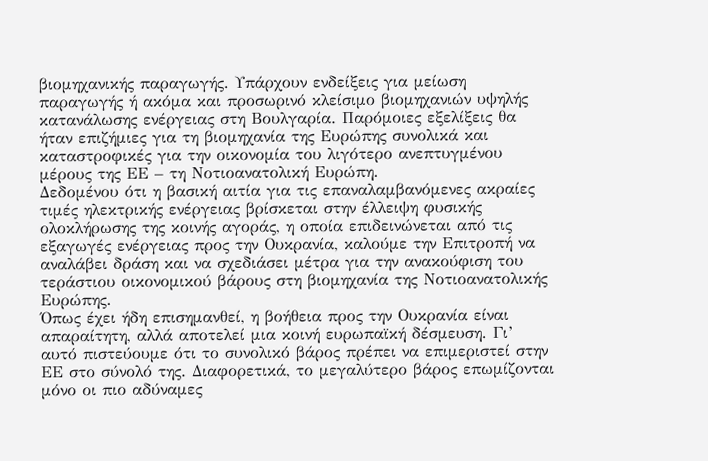βιομηχανικής παραγωγής. Υπάρχουν ενδείξεις για μείωση παραγωγής ή ακόμα και προσωρινό κλείσιμο βιομηχανιών υψηλής κατανάλωσης ενέργειας στη Βουλγαρία. Παρόμοιες εξελίξεις θα ήταν επιζήμιες για τη βιομηχανία της Ευρώπης συνολικά και καταστροφικές για την οικονομία του λιγότερο ανεπτυγμένου μέρους της ΕΕ – τη Νοτιοανατολική Ευρώπη.
Δεδομένου ότι η βασική αιτία για τις επαναλαμβανόμενες ακραίες τιμές ηλεκτρικής ενέργειας βρίσκεται στην έλλειψη φυσικής ολοκλήρωσης της κοινής αγοράς, η οποία επιδεινώνεται από τις εξαγωγές ενέργειας προς την Ουκρανία, καλούμε την Επιτροπή να αναλάβει δράση και να σχεδιάσει μέτρα για την ανακούφιση του τεράστιου οικονομικού βάρους στη βιομηχανία της Νοτιοανατολικής Ευρώπης.
Όπως έχει ήδη επισημανθεί, η βοήθεια προς την Ουκρανία είναι απαραίτητη, αλλά αποτελεί μια κοινή ευρωπαϊκή δέσμευση. Γι’ αυτό πιστεύουμε ότι το συνολικό βάρος πρέπει να επιμεριστεί στην ΕΕ στο σύνολό της. Διαφορετικά, το μεγαλύτερο βάρος επωμίζονται μόνο οι πιο αδύναμες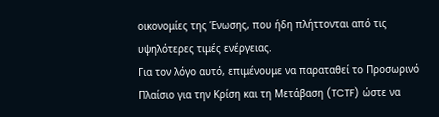οικονομίες της Ένωσης, που ήδη πλήττονται από τις υψηλότερες τιμές ενέργειας.
Για τον λόγο αυτό, επιμένουμε να παραταθεί το Προσωρινό Πλαίσιο για την Κρίση και τη Μετάβαση (TCTF) ώστε να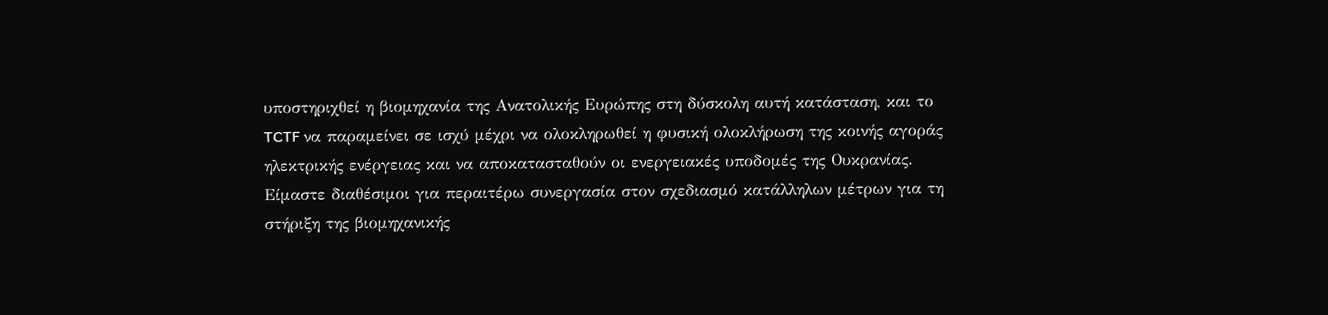υποστηριχθεί η βιομηχανία της Ανατολικής Ευρώπης στη δύσκολη αυτή κατάσταση, και το TCTF να παραμείνει σε ισχύ μέχρι να ολοκληρωθεί η φυσική ολοκλήρωση της κοινής αγοράς ηλεκτρικής ενέργειας και να αποκατασταθούν οι ενεργειακές υποδομές της Ουκρανίας.
Είμαστε διαθέσιμοι για περαιτέρω συνεργασία στον σχεδιασμό κατάλληλων μέτρων για τη στήριξη της βιομηχανικής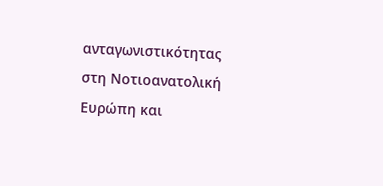ανταγωνιστικότητας στη Νοτιοανατολική Ευρώπη και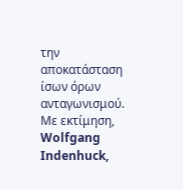την αποκατάσταση ίσων όρων ανταγωνισμού.
Με εκτίμηση, Wolfgang Indenhuck,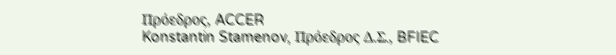Πρόεδρος, ACCER
Konstantin Stamenov, Πρόεδρος Δ.Σ., BFIEC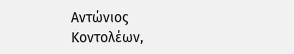Αντώνιος Κοντολέων,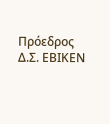Πρόεδρος Δ.Σ. ΕΒΙΚΕΝ